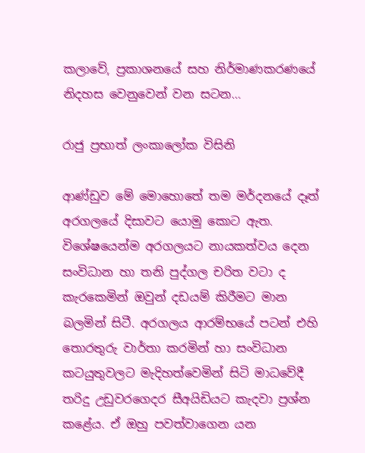කලාවේ, ප්‍ර‍කාශනයේ සහ නිර්මාණකරණයේ නිදහස වෙනුවෙන් වන සටන…

රාජු ප්‍ර‍භාත් ලංකාලෝක විසිනි

ආණ්ඩුව මේ මොහොතේ තම මර්දනයේ දෑත් අරගලයේ දිසාවට යොමු කොට ඇත. විශේෂයෙන්ම අරගලයට නායකත්වය දෙන සංවිධාන හා තනි පුද්ගල චරිත වටා ද කැරකෙමින් ඔවුන් දඩයම් කිරීමට මාන බලමින් සිටී. අරගලය ආරම්භයේ පටන් එහි තොරතුරු වාර්තා කරමින් හා සංවිධාන කටයුතුවලට මැදිහත්වෙමින් සිටි මාධවේදී තරිදු උඩුවරගෙදර සීඅයිඩියට කැදවා ප්‍රශ්න කළේය. ඒ ඔහු පවත්වාගෙන යන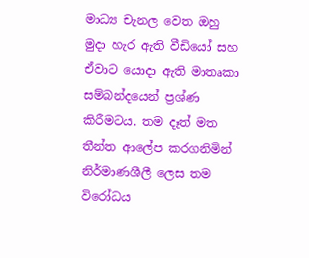මාධ්‍ය චැනල වෙත ඔහු මුදා හැර ඇති වීඩියෝ සහ ඒවාට යොදා ඇති මාතෘකා සම්බන්දයෙන් ප්‍රශ්ණ කිරීමටය. තම දෑත් මත තීන්ත ආලේප කරගනිමින් නිර්මාණශීලී ලෙස තම විරෝධය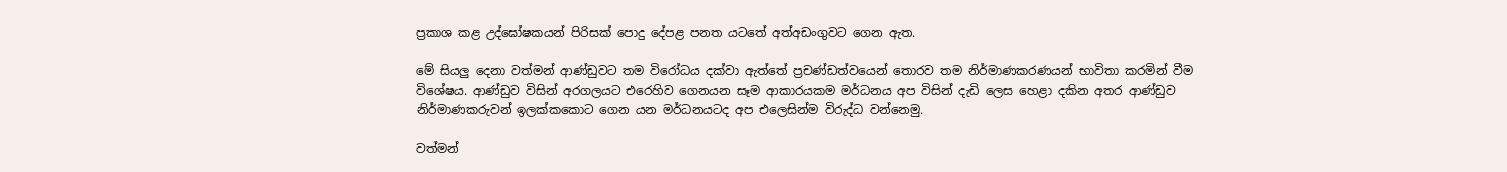ප්‍රකාශ කළ උද්ඝෝෂකයන් පිරිසක් පොදු දේපළ පනත යටතේ අත්අඩංගුවට ගෙන ඇත.

මේ සියලු දෙනා වත්මන් ආණ්ඩුවට තම විරෝධය දක්වා ඇත්තේ ප්‍රචණ්ඩත්වයෙන් තොරව තම නිර්මාණකරණයන් භාවිතා කරමින් වීම විශේෂය. ආණ්ඩුව විසින් අරගලයට එරෙහිව ගෙනයන සෑම ආකාරයකම මර්ධනය අප විසින් දැඩි ලෙස හෙළා දකින අතර ආණ්ඩුව නිර්මාණකරුවන් ඉලක්කකොට ගෙන යන මර්ධනයටද අප එලෙසින්ම විරුද්ධ වන්නෙමු.

වත්මන්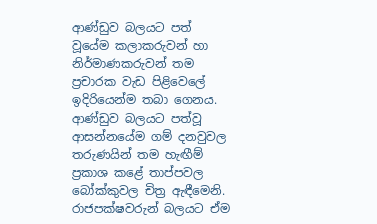ආණ්ඩුව බලයට පත් වූයේම කලාකරුවන් හා නිර්මාණකරුවන් තම ප්‍රචාරක වැඩ පිළිවෙලේ ඉදිරියෙන්ම තබා ගෙනය. ආණ්ඩුව බලයට පත්වූ ආසන්නයේම ගම් දනවුවල තරුණයින් තම හැඟීම් ප්‍රකාශ කළේ තාප්පවල බෝක්කුවල චිත්‍ර ඇඳීමෙනි. රාජපක්ෂවරුන් බලයට ඒම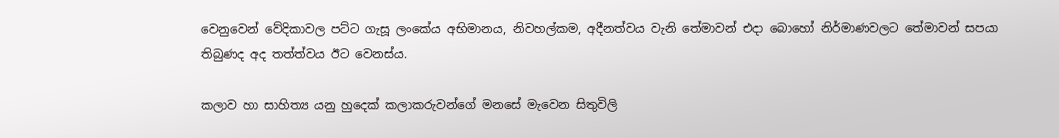වෙනුවෙන් වේදිකාවල පට්ට ගැසූ ලංකේය අභිමානය, නිවහල්කම, අදීනත්වය වැනි තේමාවන් එදා බොහෝ නිර්මාණවලට තේමාවන් සපයා තිබුණද අද තත්ත්වය ඊට වෙනස්ය.

කලාව හා සාහිත්‍ය යනු හුදෙක් කලාකරුවන්ගේ මනසේ මැවෙන සිතුවිලි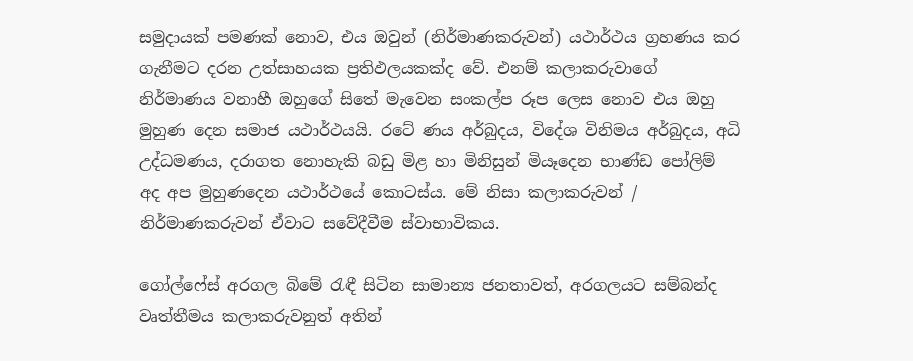සමුදායක් පමණක් නොව, එය ඔවුන් (නිර්මාණකරුවන්) යථාර්ථය ග්‍රහණය කර ගැනීමට දරන උත්සාහයක ප්‍රතිඵලයකක්ද වේ. එනම් කලාකරුවාගේ නිර්මාණය වනාහී ඔහුගේ සිතේ මැවෙන සංකල්ප රූප ලෙස නොව එය ඔහු මුහුණ දෙන සමාජ යථාර්ථයයි. රටේ ණය අර්බුදය, විදේශ විනිමය අර්බුදය, අධි උද්ධමණය, දරාගත නොහැකි බඩු මිළ හා මිනිසුන් මියෑදෙන භාණ්ඩ පෝලිම් අද අප මුහුණදෙන යථාර්ථයේ කොටස්ය. මේ නිසා කලාකරුවන් / නිර්මාණකරුවන් ඒවාට සවේදීවීම ස්වාභාවිකය.

ගෝල්ෆේස් අරගල බිමේ රැඳී සිටින සාමාන්‍ය ජනතාවත්, අරගලයට සම්බන්ද වෘත්තීමය කලාකරුවනුත් අතින්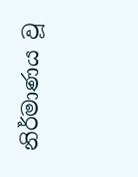නිර්මාණය වූ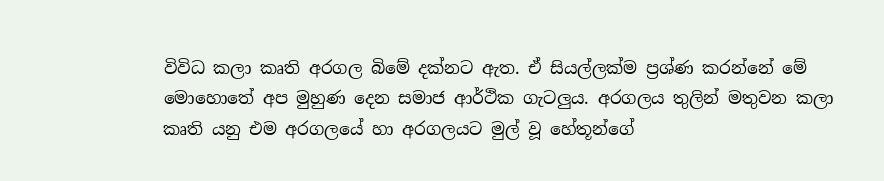විවිධ කලා කෘති අරගල බිමේ දක්නට ඇත. ඒ සියල්ලක්ම ප්‍රශ්ණ කරන්නේ මේ මොහොතේ අප මුහුණ දෙන සමාජ ආර්ථික ගැටලුය. අරගලය තුලින් මතුවන කලා කෘති යනු එම අරගලයේ හා අරගලයට මුල් වූ හේතූන්ගේ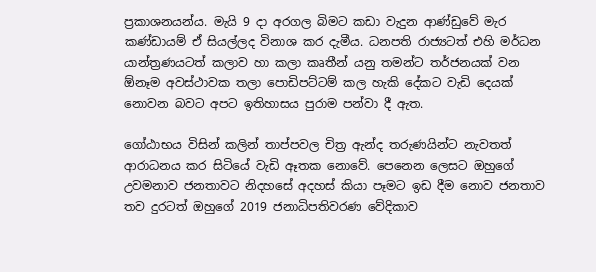ප්‍රකාශනයන්ය. මැයි 9 දා අරගල බිමට කඩා වැදුන ආණ්ඩුවේ මැර කණ්ඩායම් ඒ සියල්ලද විනාශ කර දැමීය. ධනපති රාජ්‍යටත් එහි මර්ධන යාන්ත්‍රණයටත් කලාව හා කලා කෘතීන් යනු තමන්ට තර්ජනයක් වන ඕනෑම අවස්ථාවක තලා පොඩිපට්ටම් කල හැකි දේකට වැඩි දෙයක් නොවන බවට අපට ඉතිහාසය පුරාම පන්වා දී ඇත.

ගෝඨාභය විසින් කලින් තාප්පවල චිත්‍ර ඇන්ද තරුණයින්ට නැවතත් ආරාධනය කර සිටියේ වැඩි ඈතක නොවේ. පෙනෙන ලෙසට ඔහුගේ උවමනාව ජනතාවට නිදහසේ අදහස් කියා පෑමට ඉඩ දීම නොව ජනතාව තව දුරටත් ඔහුගේ 2019 ජනාධිපතිවරණ වේදිකාව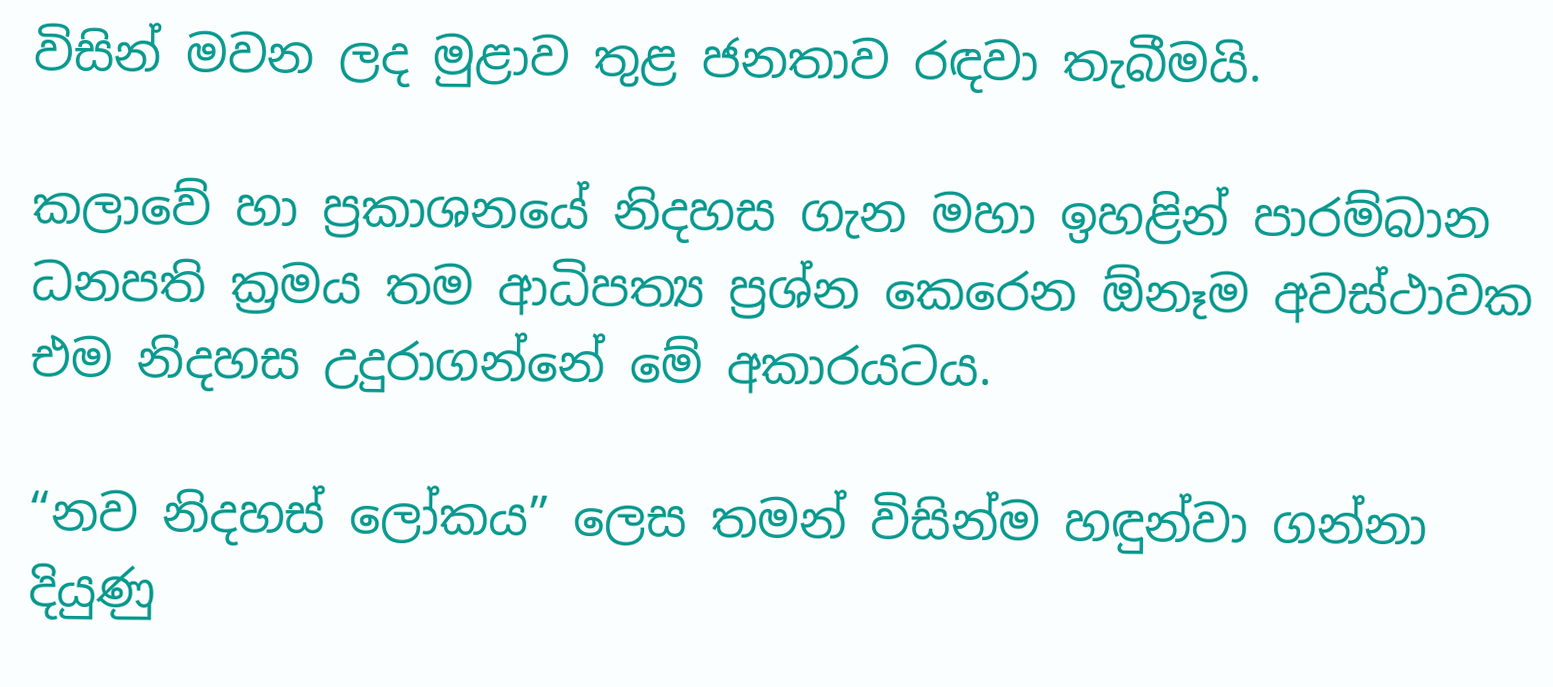විසින් මවන ලද මුළාව තුළ ජනතාව රඳවා තැබීමයි.

කලාවේ හා ප්‍රකාශනයේ නිදහස ගැන මහා ඉහළින් පාරම්බාන ධනපති ක්‍රමය තම ආධිපත්‍ය ප්‍රශ්න කෙරෙන ඕනෑම අවස්ථාවක එම නිදහස උදුරාගන්නේ මේ අකාරයටය.

“නව නිදහස් ලෝකය” ලෙස තමන් විසින්ම හඳුන්වා ගන්නා දියුණු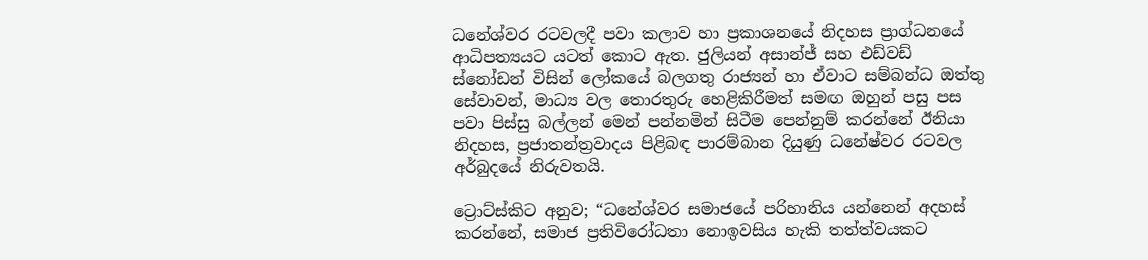ධනේශ්වර රටවලදී පවා කලාව හා ප්‍රකාශනයේ නිදහස ප්‍රාග්ධනයේ ආධිපත්‍යයට යටත් කොට ඇත. ජුලියන් අසාන්ජ් සහ එඩ්වඩ් ස්නෝඩන් විසින් ලෝකයේ බලගතු රාජ්‍යන් හා ඒවාට සම්බන්ධ ඔත්තු සේවාවන්, මාධ්‍ය වල තොරතුරු හෙළිකිරීමත් සමඟ ඔහුන් පසු පස පවා පිස්සු බල්ලන් මෙන් පන්නමින් සිටීම පෙන්නුම් කරන්නේ ඊනියා නිදහස, ප්‍රජාතන්ත්‍රවාදය පිළිබඳ පාරම්බාන දියුණු ධනේෂ්වර රටවල අර්බුදයේ නිරුවතයි.

ට්‍රොට්ස්කිට අනුව; “ධනේශ්වර සමාජයේ පරිහානිය යන්නෙන් අදහස් කරන්නේ, සමාජ ප්‍රතිවිරෝධතා නොඉවසිය හැකි තත්ත්වයකට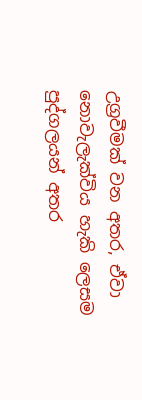උග්‍රවීමක් වන අතර, ඒවා නොවැලැක්විය හැකි ලෙසම පුද්ගලයන් අතර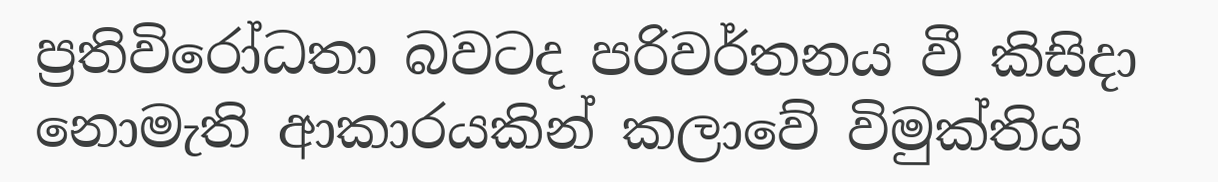ප්‍රතිවිරෝධතා බවටද පරිවර්තනය වී කිසිදා නොමැති ආකාරයකින් කලාවේ විමුක්තිය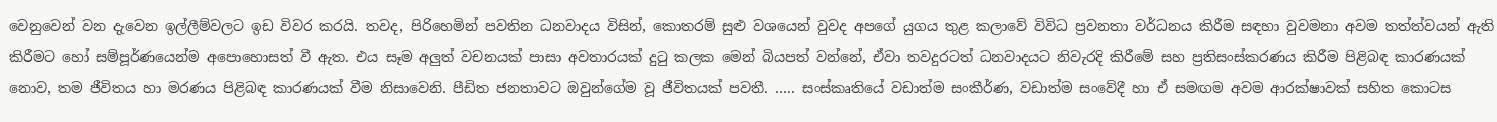වෙනුවෙන් වන දැවෙන ඉල්ලීම්වලට ඉඩ විවර කරයි. තවද, පිරිහෙමින් පවතින ධනවාදය විසින්, කොතරම් සුළු වශයෙන් වුවද අපගේ යුගය තුළ කලාවේ විවිධ ප්‍රවනතා වර්ධනය කිරීම සඳහා වුවමනා අවම තත්ත්වයන් ඇති කිරීමට හෝ සම්පූර්ණයෙන්ම අපොහොසත් වී ඇත. එය සෑම අලුත් වචනයක් පාසා අවතාරයක් දුටු කලක මෙන් බියපත් වන්නේ, ඒවා තවදුරටත් ධනවාදයට නිවැරදි කිරීමේ සහ ප්‍රතිසංස්කරණය කිරීම පිළිබඳ කාරණයක් නොව, තම ජීවිතය හා මරණය පිළිබඳ කාරණයක් වීම නිසාවෙනි. පීඩිත ජනතාවට ඔවුන්ගේම වූ ජීවිතයක් පවතී. ….. සංස්කෘතියේ වඩාත්ම සංකීර්ණ, වඩාත්ම සංවේදී හා ඒ සමඟම අවම ආරක්ෂාවක් සහිත කොටස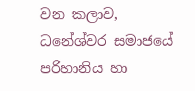වන කලාව, ධනේශ්වර සමාජයේ පරිහානිය හා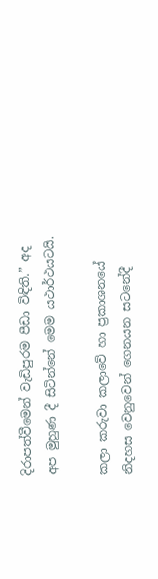දිරාපත්වීමෙන් වැඩිපුරම පීඩා විඳිති.” අද අප මුහුණ දී සිටින්නේ මෙම යථාර්ථයටයි.

කලා කරුවා කලාවේ හා ප්‍රකාශනයේ නිදහස වෙනුවෙන් ගෙනයන සටනේදී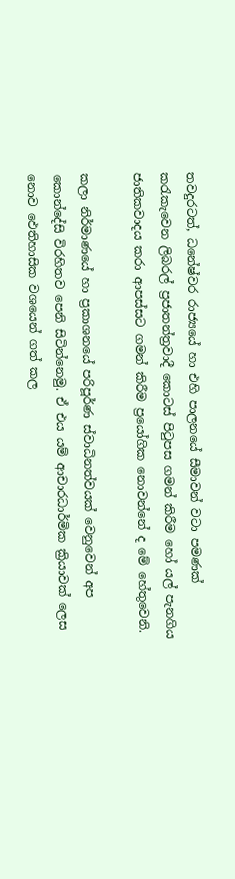තවදුරටත්, ධනේෂ්වර රාජ්‍යයේ හා එහි පාලනයේ සීමාවන් වටා පමණක් කරැකැවෙන ලිබරල් ප්‍රජාතන්ත්‍රවාදී කොටස් පිටුපස ගමන් කිරීම හෝ යල් පැනගිය ජාතිකවාදය කරා ආපස්සට ගමන් කිරීම ප්‍රයෝගික නොවන්නේ ද මේ හේතුවෙනි.

කලා නිර්මාණයේ හා ප්‍රකාශනයේ පරිපූර්ණ ස්වාධිනත්වයක් වෙනුවෙන් අප කොන්දේසි විරහිතව පෙනි සිටින්නෙමු. ඒ එය යම් ආචාරධාර්මික ක්‍රියාවක් ලෙස නොව ඵෙතිහාසික වශයෙන් ගත් කල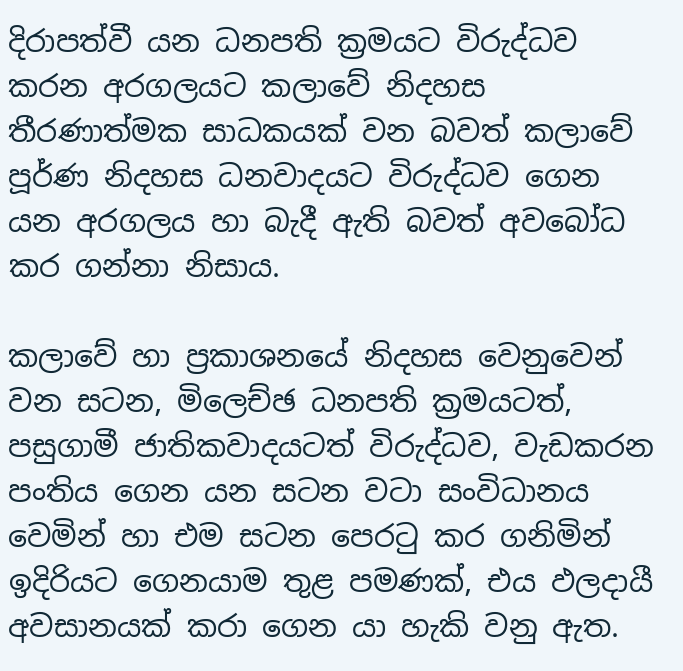දිරාපත්වී යන ධනපති ක්‍රමයට විරුද්ධව කරන අරගලයට කලාවේ නිදහස තීරණාත්මක සාධකයක් වන බවත් කලාවේ පූර්ණ නිදහස ධනවාදයට විරුද්ධව ගෙන යන අරගලය හා බැදී ඇති බවත් අවබෝධ කර ගන්නා නිසාය.

කලාවේ හා ප්‍රකාශනයේ නිදහස වෙනුවෙන් වන සටන, මිලෙච්ඡ ධනපති ක්‍රමයටත්, පසුගාමී ජාතිකවාදයටත් විරුද්ධව, වැඩකරන පංතිය ගෙන යන සටන වටා සංවිධානය වෙමින් හා එම සටන පෙරටු කර ගනිමින් ඉදිරියට ගෙනයාම තුළ පමණක්, එය ඵලදායී අවසානයක් කරා ගෙන යා හැකි වනු ඇත.